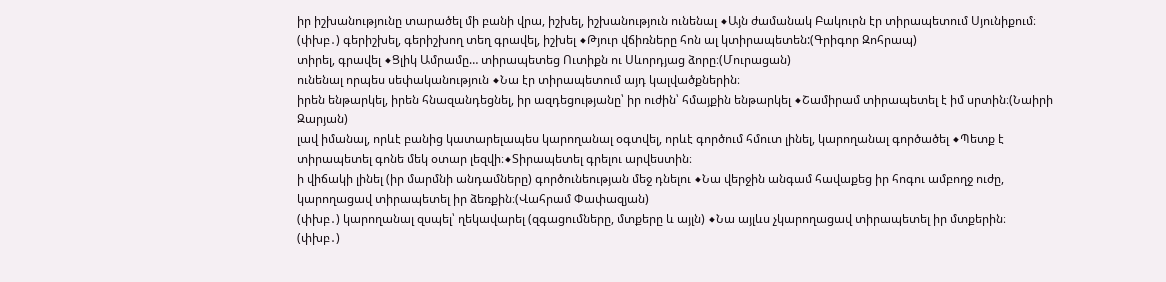իր իշխանությունը տարածել մի բանի վրա, իշխել, իշխանություն ունենալ ◆Այն ժամանակ Բակուրն էր տիրապետում Սյունիքում։
(փխբ․) գերիշխել, գերիշխող տեղ գրավել, իշխել ◆Թյուր վճիռները հոն ալ կտիրապետեն:(Գրիգոր Զոհրապ)
տիրել, գրավել ◆Ցլիկ Ամրամը… տիրապետեց Ուտիքն ու Սևորդյաց ձորը։(Մուրացան)
ունենալ որպես սեփականություն ◆Նա էր տիրապետում այդ կալվածքներին։
իրեն ենթարկել, իրեն հնազանդեցնել, իր ազդեցությանը՝ իր ուժին՝ հմայքին ենթարկել ◆Շամիրամ տիրապետել է իմ սրտին։(Նաիրի Զարյան)
լավ իմանալ, որևէ բանից կատարելապես կարողանալ օգտվել, որևէ գործում հմուտ լինել, կարողանալ գործածել ◆Պետք է տիրապետել գոնե մեկ օտար լեզվի։◆Տիրապետել գրելու արվեստին։
ի վիճակի լինել (իր մարմնի անդամները) գործունեության մեջ դնելու ◆Նա վերջին անգամ հավաքեց իր հոգու ամբողջ ուժը, կարողացավ տիրապետել իր ձեռքին։(Վահրամ Փափազյան)
(փխբ․) կարողանալ զսպել՝ ղեկավարել (զգացումները, մտքերը և այլն) ◆Նա այլևս չկարողացավ տիրապետել իր մտքերին։
(փխբ․)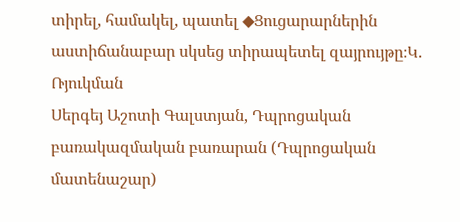տիրել, համակել, պատել ◆Ցուցարարներին աստիճանաբար սկսեց տիրապետել զայրույթը։Կ. Ռյուկման
Սերգեյ Աշոտի Գալստյան, Դպրոցական բառակազմական բառարան (Դպրոցական մատենաշար)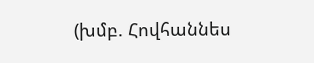(խմբ. Հովհաննես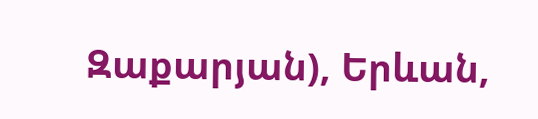Զաքարյան), Երևան,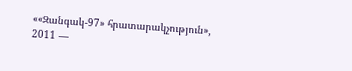««Զանգակ-97» հրատարակչություն», 2011 —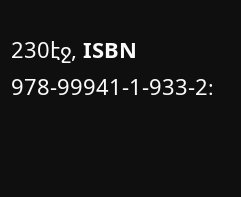230էջ, ISBN 978-99941-1-933-2։